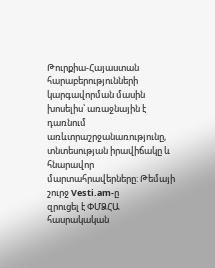Թուրքիա-Հայաստան
հարաբերությունների կարգավորման մասին խոսելիս՝ առաջնային է դառնում առևտրաշրջանառությունը, տնտեսության իրավիճակը և
հնարավոր մարտահրավերները: Թեմայի շուրջ Vesti.am-ը
զրուցել է ՓՄՁՀԱ հասրակական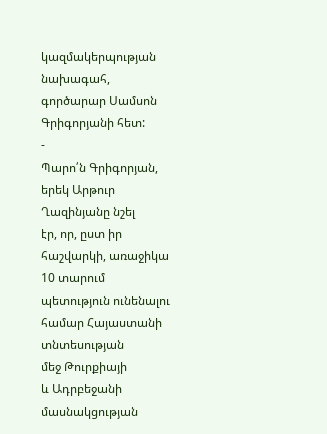կազմակերպության նախագահ, գործարար Սամսոն Գրիգորյանի հետ:
-
Պարո՛ն Գրիգորյան, երեկ Արթուր Ղազինյանը նշել
էր, որ, ըստ իր հաշվարկի, առաջիկա 10 տարում պետություն ունենալու համար Հայաստանի տնտեսության
մեջ Թուրքիայի
և Ադրբեջանի
մասնակցության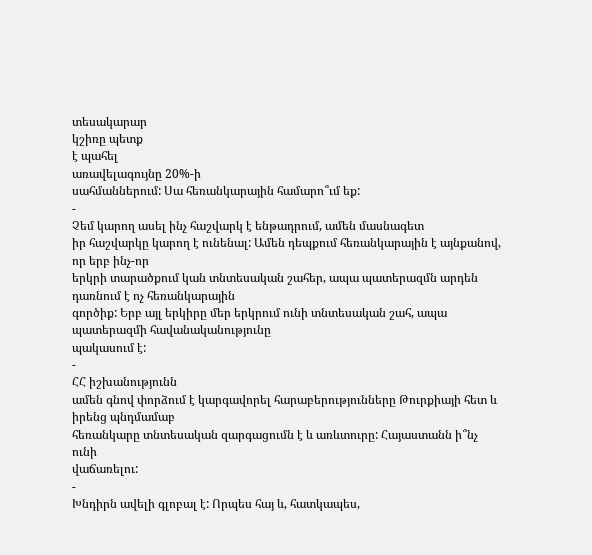տեսակարար
կշիռը պետք
է պահել
առավելագույնը 20%-ի
սահմաններում: Սա հեռանկարային համարո՞ւմ եք:
-
Չեմ կարող ասել ինչ հաշվարկ է ենթադրում, ամեն մասնագետ
իր հաշվարկը կարող է ունենալ: Ամեն դեպքում հեռանկարային է այնքանով, որ երբ ինչ-որ
երկրի տարածքում կան տնտեսական շահեր, ապա պատերազմն արդեն դառնում է ոչ հեռանկարային
գործիք: Երբ այլ երկիրը մեր երկրում ունի տնտեսական շահ, ապա պատերազմի հավանականությունը
պակասում է:
-
ՀՀ իշխանությունն
ամեն գնով փորձում է կարգավորել հարաբերությունները Թուրքիայի հետ և իրենց պնդմամաբ
հեռանկարը տնտեսական զարգացումն է և առևտուրը: Հայաստանն ի՞նչ ունի
վաճառելու:
-
Խնդիրն ավելի գլոբալ է: Որպես հայ և, հատկապես,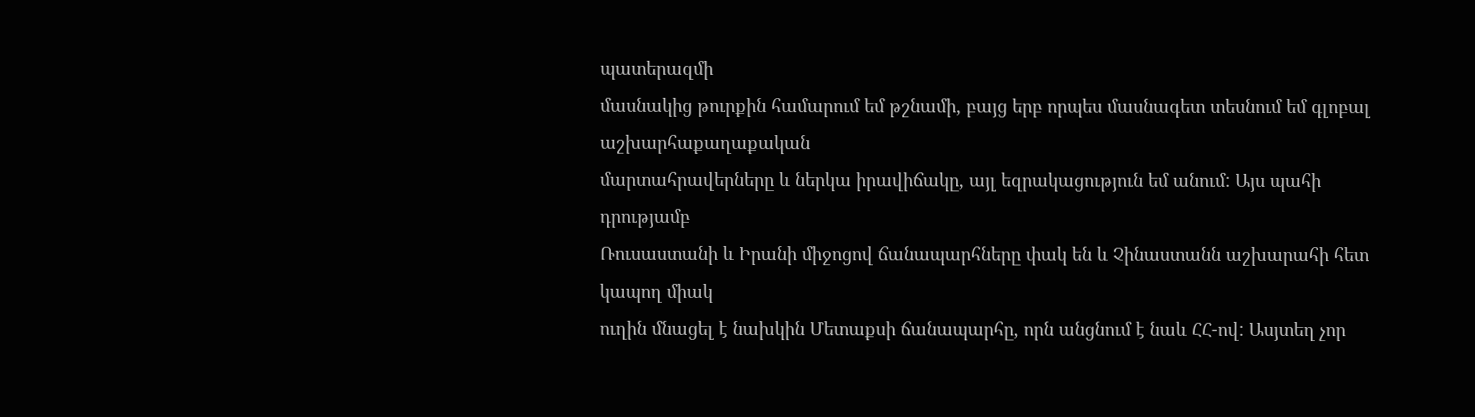պատերազմի
մասնակից թուրքին համարում եմ թշնամի, բայց երբ որպես մասնագետ տեսնում եմ գլոբալ աշխարհաքաղաքական
մարտահրավերները և ներկա իրավիճակը, այլ եզրակացություն եմ անում: Այս պահի դրությամբ
Ռուսաստանի և Իրանի միջոցով ճանապարհները փակ են և Չինաստանն աշխարահի հետ կապող միակ
ուղին մնացել է նախկին Մետաքսի ճանապարհը, որն անցնում է նաև ՀՀ-ով: Ասյտեղ չոր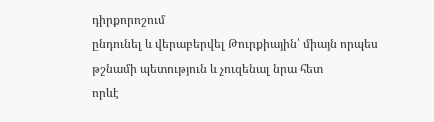դիրքորոշում
ընդունել և վերաբերվել Թուրքիային՝ միայն որպես թշնամի պետություն և չուզենալ նրա հետ
որևէ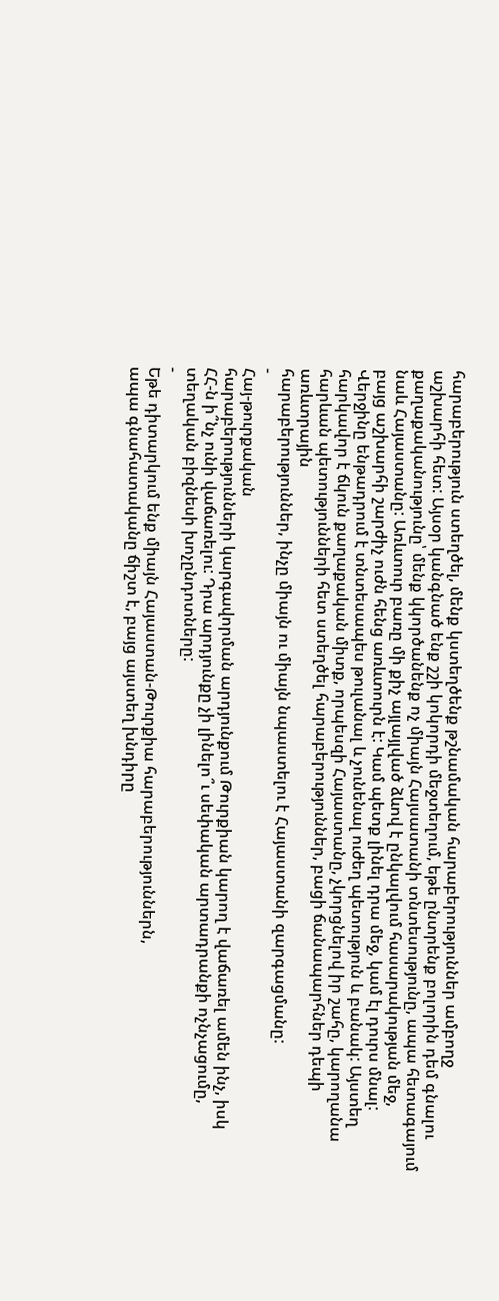հարաբերություն ստեղծել, մենք կստեղծենք թշնամական հարաբերություններ ամբողջ
աշխարհի հետ: Այսօր կանգնած ենք շշի կոկորդի մեջտեղում, եթե ընտրենք բոլորին դեմ գնալու
քաղաքականությունը՝ մենք կկործանենք ոչ միայն Հայսատանի տնտեսությունը, ապա հետագայում
նաև Հայաստանը: Առևտուր բառը մի քիչ այլայլված ձևով է ընկալվում հասարակության մեջ,
բայց աշխարհի շարժիչ ուժն հենց առևտուրն է: Կամ պետք լինել դրա մեջ, կամ էլ դուրս մնալ:
Վերջինը ենթադրում է տնտեսապես թուլանալ և չունենալ ուժեղ պետություն և բանակ: Այստեղ
հարկավոր է ճկուն քաղաքական միտք, որպեսզի Հայաստանը, չկորցնելով իր շահը, կարողանա
հարևան պետությունների հետ ստեղծել հարաբերություններ, բացի ճանապարհներ դեպի առևտրային
հարաբերություններ, ինչը միայն ու միայն նպաստելու է Հայաստանի զարգացմանը:
-
Հայ-թուրքական
հարաբերությունների կարգավորման արդյունքում Թուրքիան կարող է վաճառել ամեն ինչ, իսկ
ՀՀ-ն ի՞նչ ունի վաճառելու: Դրա արդյունքը չի լինելո՞ւ սեփական արտադրանքի ոչնչացումը,
տեղական բիզնեսի խոչընդոտները:
-
Եթե դիտարկում ենք միայն Հայաստան-Թուրքիա հարաբերություններն,
ապա գնահատականը ճիշտ է, բայց այստեղ խնդիրը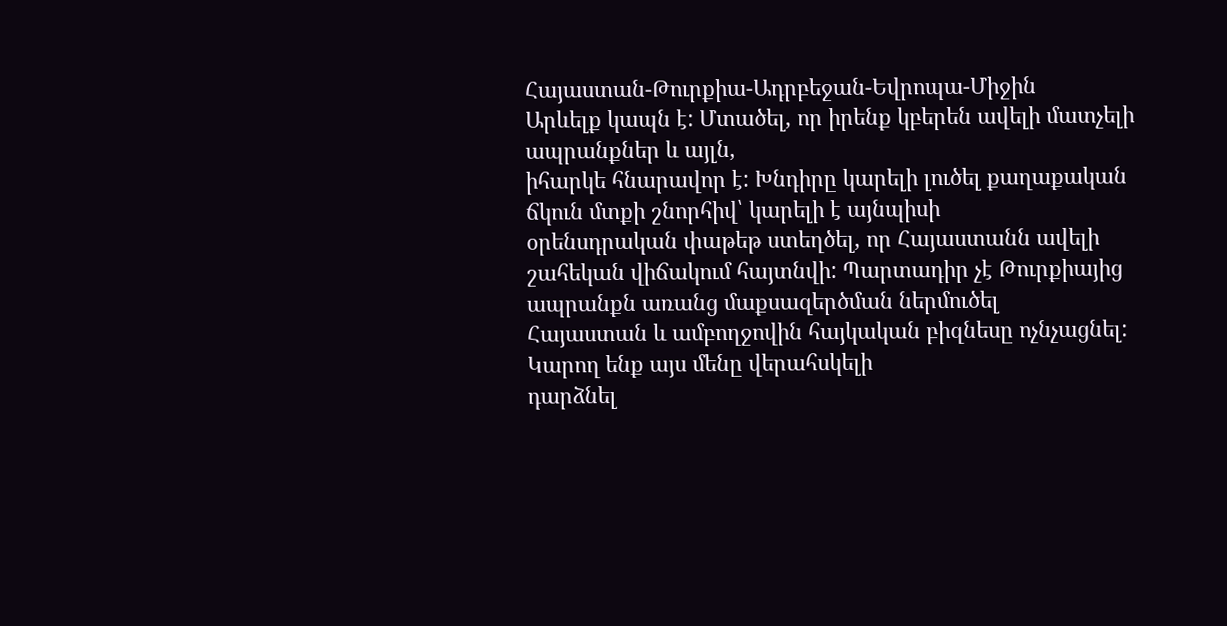Հայաստան-Թուրքիա-Ադրբեջան-Եվրոպա-Միջին
Արևելք կապն է: Մտածել, որ իրենք կբերեն ավելի մատչելի ապրանքներ և այլն,
իհարկե հնարավոր է: Խնդիրը կարելի լուծել քաղաքական ճկուն մտքի շնորհիվ՝ կարելի է այնպիսի
օրենսդրական փաթեթ ստեղծել, որ Հայաստանն ավելի
շահեկան վիճակում հայտնվի: Պարտադիր չէ Թուրքիայից ապրանքն առանց մաքսազերծման ներմուծել
Հայաստան և ամբողջովին հայկական բիզնեսը ոչնչացնել: Կարող ենք այս մենը վերահսկելի
դարձնել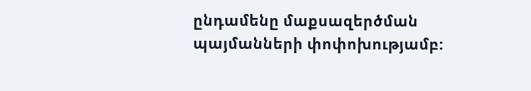ընդամենը մաքսազերծման պայմանների փոփոխությամբ: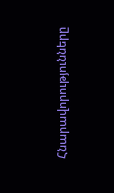Հնարավորությունները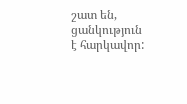շատ են,
ցանկություն է հարկավոր: